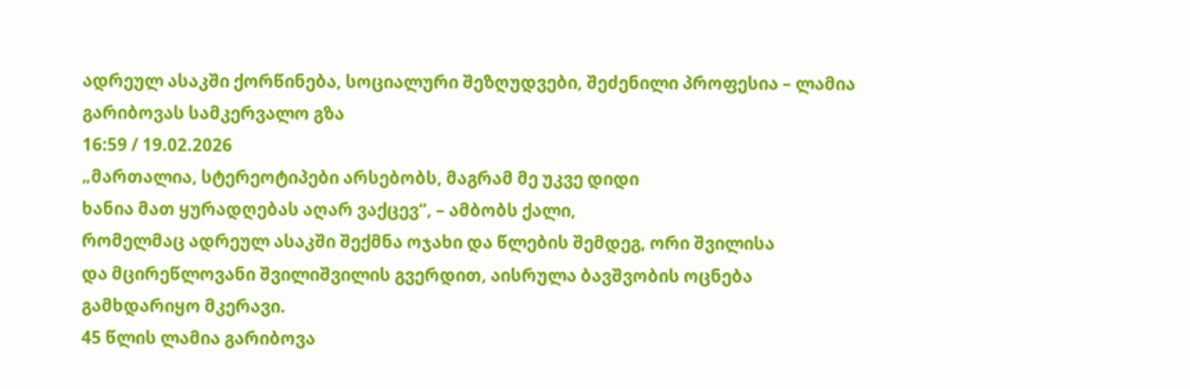ადრეულ ასაკში ქორწინება, სოციალური შეზღუდვები, შეძენილი პროფესია – ლამია გარიბოვას სამკერვალო გზა
16:59 / 19.02.2026
„მართალია, სტერეოტიპები არსებობს, მაგრამ მე უკვე დიდი
ხანია მათ ყურადღებას აღარ ვაქცევ“, – ამბობს ქალი,
რომელმაც ადრეულ ასაკში შექმნა ოჯახი და წლების შემდეგ, ორი შვილისა
და მცირეწლოვანი შვილიშვილის გვერდით, აისრულა ბავშვობის ოცნება
გამხდარიყო მკერავი.
45 წლის ლამია გარიბოვა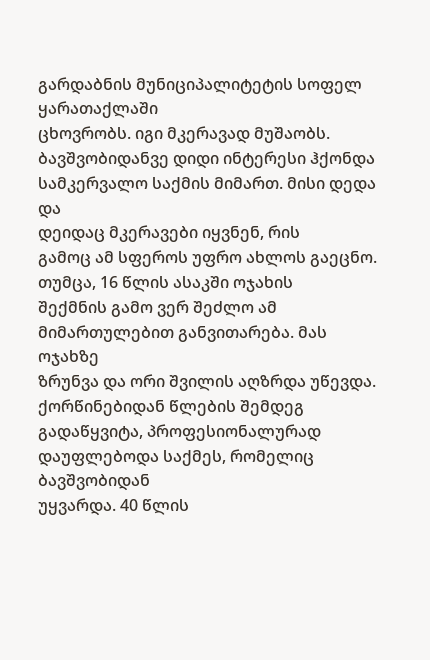გარდაბნის მუნიციპალიტეტის სოფელ ყარათაქლაში
ცხოვრობს. იგი მკერავად მუშაობს. ბავშვობიდანვე დიდი ინტერესი ჰქონდა
სამკერვალო საქმის მიმართ. მისი დედა და
დეიდაც მკერავები იყვნენ, რის
გამოც ამ სფეროს უფრო ახლოს გაეცნო. თუმცა, 16 წლის ასაკში ოჯახის
შექმნის გამო ვერ შეძლო ამ მიმართულებით განვითარება. მას ოჯახზე
ზრუნვა და ორი შვილის აღზრდა უწევდა. ქორწინებიდან წლების შემდეგ
გადაწყვიტა, პროფესიონალურად დაუფლებოდა საქმეს, რომელიც ბავშვობიდან
უყვარდა. 40 წლის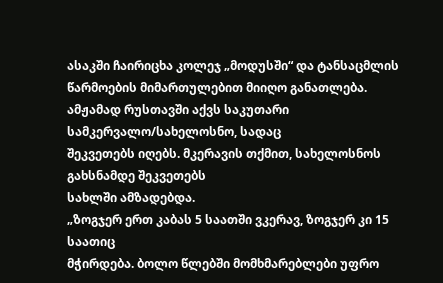ასაკში ჩაირიცხა კოლეჯ „მოდუსში“ და ტანსაცმლის
წარმოების მიმართულებით მიიღო განათლება.
ამჟამად რუსთავში აქვს საკუთარი სამკერვალო/სახელოსნო, სადაც
შეკვეთებს იღებს. მკერავის თქმით, სახელოსნოს გახსნამდე შეკვეთებს
სახლში ამზადებდა.
„ზოგჯერ ერთ კაბას 5 საათში ვკერავ, ზოგჯერ კი 15 საათიც
მჭირდება. ბოლო წლებში მომხმარებლები უფრო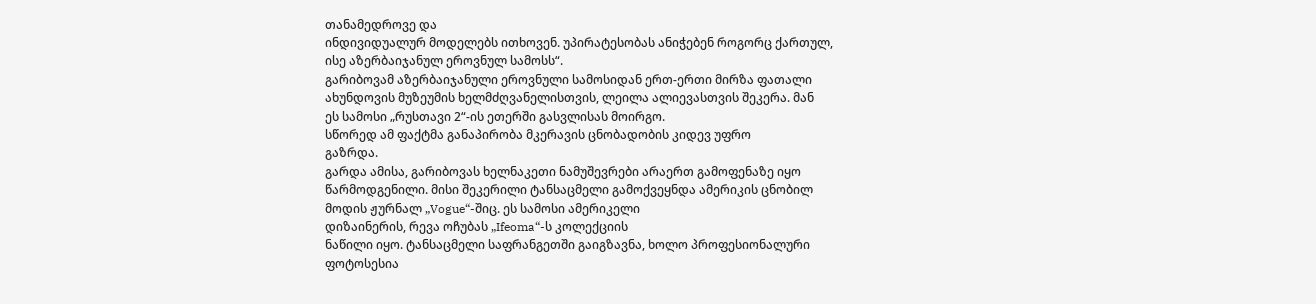თანამედროვე და
ინდივიდუალურ მოდელებს ითხოვენ. უპირატესობას ანიჭებენ როგორც ქართულ,
ისე აზერბაიჯანულ ეროვნულ სამოსს“.
გარიბოვამ აზერბაიჯანული ეროვნული სამოსიდან ერთ-ერთი მირზა ფათალი
ახუნდოვის მუზეუმის ხელმძღვანელისთვის, ლეილა ალიევასთვის შეკერა. მან
ეს სამოსი „რუსთავი 2“-ის ეთერში გასვლისას მოირგო.
სწორედ ამ ფაქტმა განაპირობა მკერავის ცნობადობის კიდევ უფრო
გაზრდა.
გარდა ამისა, გარიბოვას ხელნაკეთი ნამუშევრები არაერთ გამოფენაზე იყო
წარმოდგენილი. მისი შეკერილი ტანსაცმელი გამოქვეყნდა ამერიკის ცნობილ
მოდის ჟურნალ „Vogue“-შიც. ეს სამოსი ამერიკელი
დიზაინერის, რევა ოჩუბას „Ifeoma“-ს კოლექციის
ნაწილი იყო. ტანსაცმელი საფრანგეთში გაიგზავნა, ხოლო პროფესიონალური
ფოტოსესია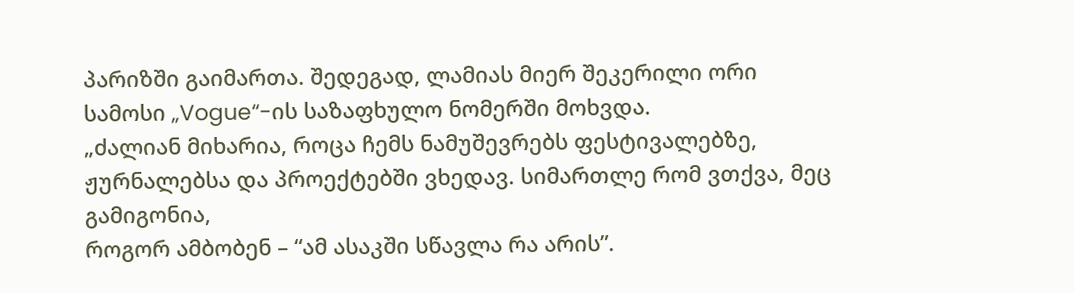პარიზში გაიმართა. შედეგად, ლამიას მიერ შეკერილი ორი
სამოსი „Vogue“-ის საზაფხულო ნომერში მოხვდა.
„ძალიან მიხარია, როცა ჩემს ნამუშევრებს ფესტივალებზე,
ჟურნალებსა და პროექტებში ვხედავ. სიმართლე რომ ვთქვა, მეც გამიგონია,
როგორ ამბობენ – “ამ ასაკში სწავლა რა არის”.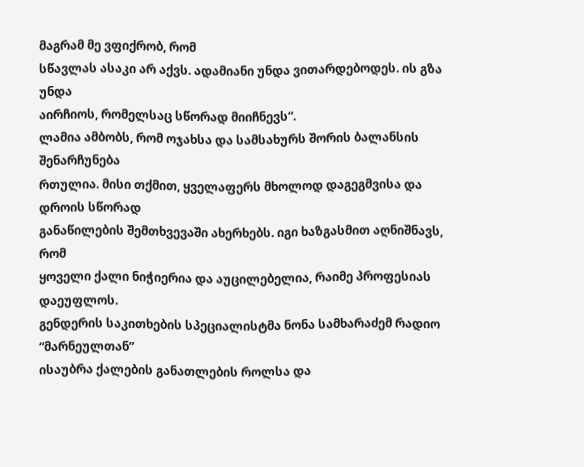მაგრამ მე ვფიქრობ, რომ
სწავლას ასაკი არ აქვს. ადამიანი უნდა ვითარდებოდეს. ის გზა უნდა
აირჩიოს, რომელსაც სწორად მიიჩნევს“.
ლამია ამბობს, რომ ოჯახსა და სამსახურს შორის ბალანსის შენარჩუნება
რთულია. მისი თქმით, ყველაფერს მხოლოდ დაგეგმვისა და დროის სწორად
განაწილების შემთხვევაში ახერხებს. იგი ხაზგასმით აღნიშნავს, რომ
ყოველი ქალი ნიჭიერია და აუცილებელია, რაიმე პროფესიას დაეუფლოს.
გენდერის საკითხების სპეციალისტმა ნონა სამხარაძემ რადიო “მარნეულთან”
ისაუბრა ქალების განათლების როლსა და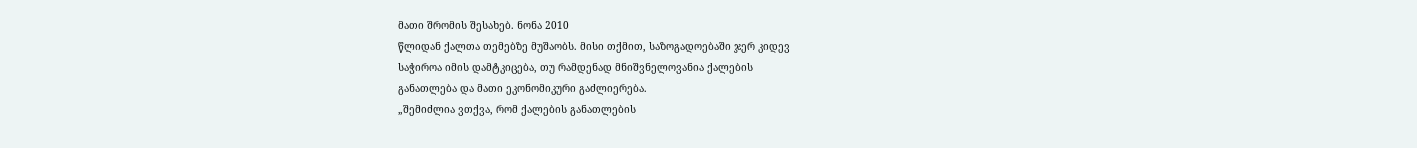მათი შრომის შესახებ. ნონა 2010
წლიდან ქალთა თემებზე მუშაობს. მისი თქმით, საზოგადოებაში ჯერ კიდევ
საჭიროა იმის დამტკიცება, თუ რამდენად მნიშვნელოვანია ქალების
განათლება და მათი ეკონომიკური გაძლიერება.
„შემიძლია ვთქვა, რომ ქალების განათლების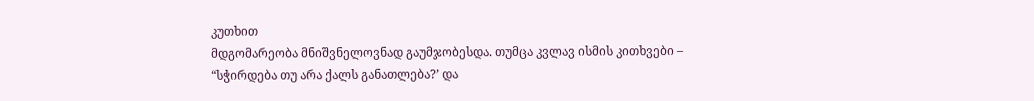კუთხით
მდგომარეობა მნიშვნელოვნად გაუმჯობესდა. თუმცა კვლავ ისმის კითხვები –
“სჭირდება თუ არა ქალს განათლება?’ და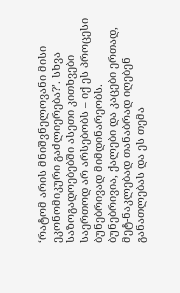‘რატომ არის მნიშვნელოვანი მისი
ეკონომიკური გაძლიერება?’. სხვა საზოგადოებებში ასეთი კითხვები
საერთოდ არ არსებობს – იქ ეს პროცესი ბუნებრივად მიმდინარეობს.
ბუნებრივია, ქალები და კაცები ერთად, მეტ-ნაკლებად თანაბრად იღებენ
განათლებას და ეს თემა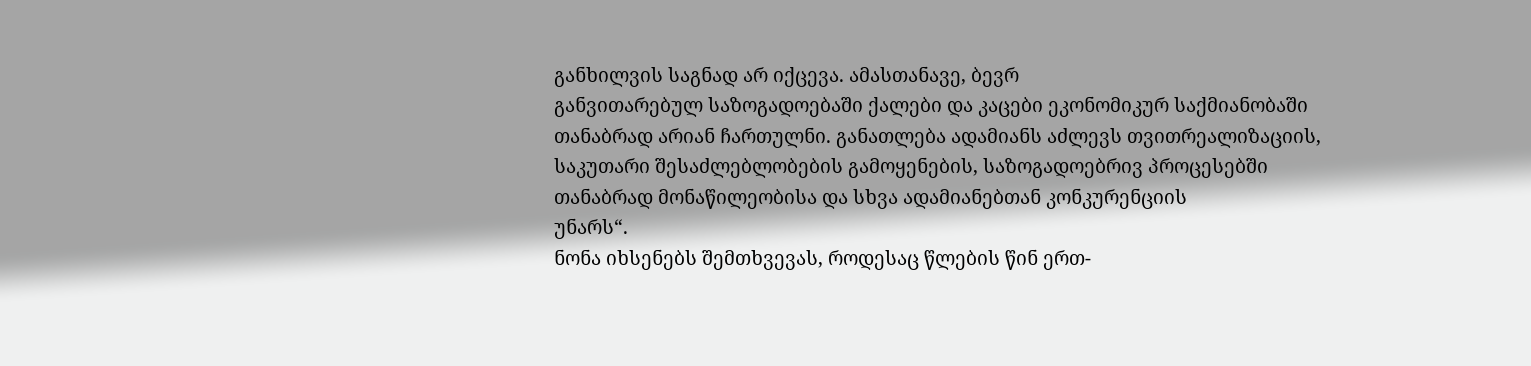განხილვის საგნად არ იქცევა. ამასთანავე, ბევრ
განვითარებულ საზოგადოებაში ქალები და კაცები ეკონომიკურ საქმიანობაში
თანაბრად არიან ჩართულნი. განათლება ადამიანს აძლევს თვითრეალიზაციის,
საკუთარი შესაძლებლობების გამოყენების, საზოგადოებრივ პროცესებში
თანაბრად მონაწილეობისა და სხვა ადამიანებთან კონკურენციის
უნარს“.
ნონა იხსენებს შემთხვევას, როდესაც წლების წინ ერთ-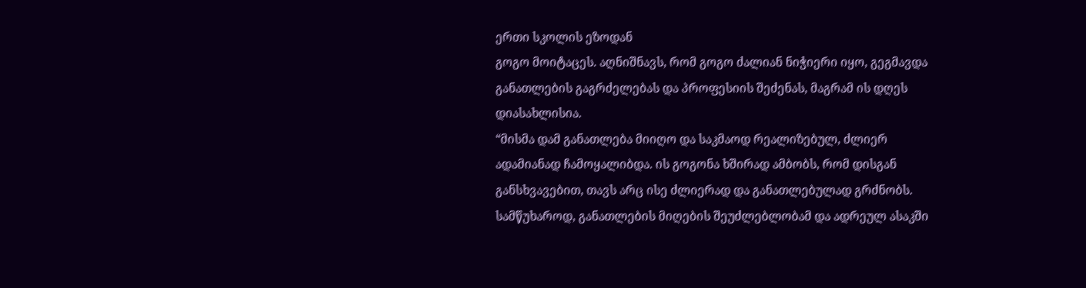ერთი სკოლის ეზოდან
გოგო მოიტაცეს. აღნიშნავს, რომ გოგო ძალიან ნიჭიერი იყო, გეგმავდა
განათლების გაგრძელებას და პროფესიის შეძენას, მაგრამ ის დღეს
დიასახლისია.
“მისმა დამ განათლება მიიღო და საკმაოდ რეალიზებულ, ძლიერ
ადამიანად ჩამოყალიბდა. ის გოგონა ხშირად ამბობს, რომ დისგან
განსხვავებით, თავს არც ისე ძლიერად და განათლებულად გრძნობს.
სამწუხაროდ, განათლების მიღების შეუძლებლობამ და ადრეულ ასაკში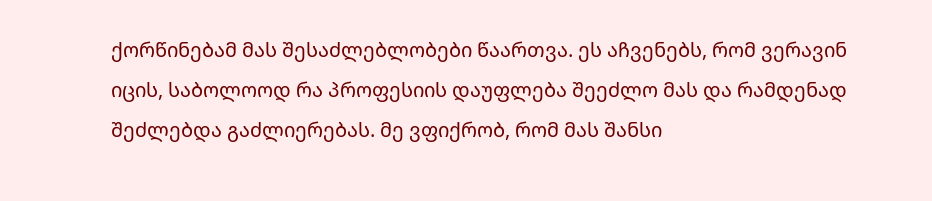ქორწინებამ მას შესაძლებლობები წაართვა. ეს აჩვენებს, რომ ვერავინ
იცის, საბოლოოდ რა პროფესიის დაუფლება შეეძლო მას და რამდენად
შეძლებდა გაძლიერებას. მე ვფიქრობ, რომ მას შანსი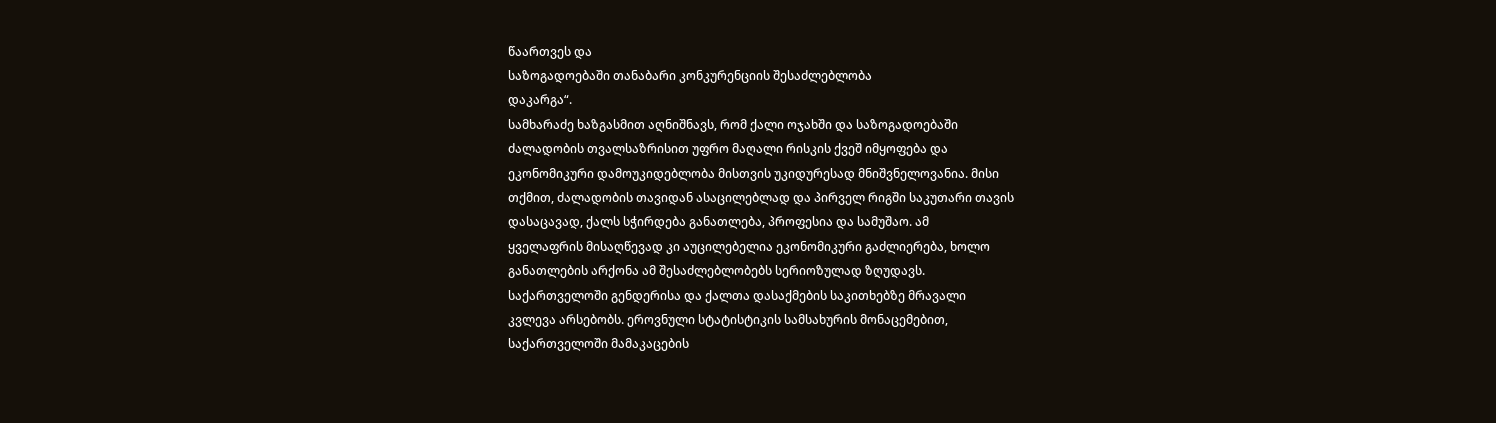წაართვეს და
საზოგადოებაში თანაბარი კონკურენციის შესაძლებლობა
დაკარგა“.
სამხარაძე ხაზგასმით აღნიშნავს, რომ ქალი ოჯახში და საზოგადოებაში
ძალადობის თვალსაზრისით უფრო მაღალი რისკის ქვეშ იმყოფება და
ეკონომიკური დამოუკიდებლობა მისთვის უკიდურესად მნიშვნელოვანია. მისი
თქმით, ძალადობის თავიდან ასაცილებლად და პირველ რიგში საკუთარი თავის
დასაცავად, ქალს სჭირდება განათლება, პროფესია და სამუშაო. ამ
ყველაფრის მისაღწევად კი აუცილებელია ეკონომიკური გაძლიერება, ხოლო
განათლების არქონა ამ შესაძლებლობებს სერიოზულად ზღუდავს.
საქართველოში გენდერისა და ქალთა დასაქმების საკითხებზე მრავალი
კვლევა არსებობს. ეროვნული სტატისტიკის სამსახურის მონაცემებით,
საქართველოში მამაკაცების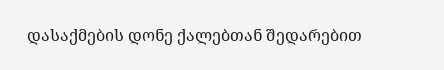დასაქმების დონე ქალებთან შედარებით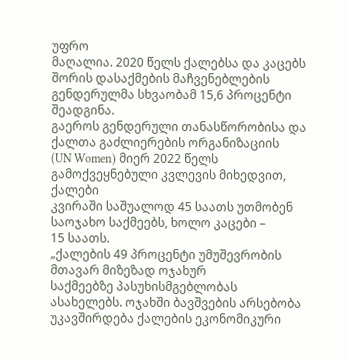უფრო
მაღალია. 2020 წელს ქალებსა და კაცებს შორის დასაქმების მაჩვენებლების
გენდერულმა სხვაობამ 15,6 პროცენტი შეადგინა.
გაეროს გენდერული თანასწორობისა და ქალთა გაძლიერების ორგანიზაციის
(UN Women) მიერ 2022 წელს გამოქვეყნებული კვლევის მიხედვით, ქალები
კვირაში საშუალოდ 45 საათს უთმობენ საოჯახო საქმეებს, ხოლო კაცები –
15 საათს.
„ქალების 49 პროცენტი უმუშევრობის მთავარ მიზეზად ოჯახურ
საქმეებზე პასუხისმგებლობას ასახელებს. ოჯახში ბავშვების არსებობა
უკავშირდება ქალების ეკონომიკური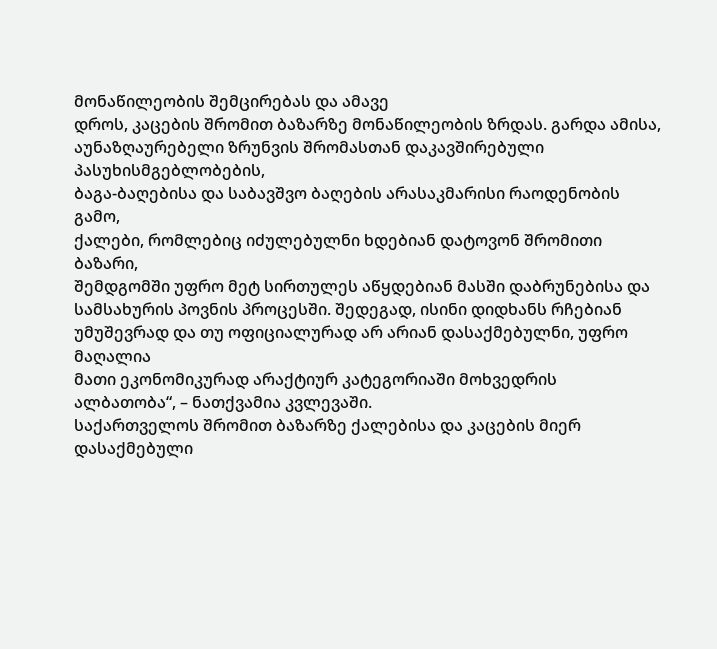მონაწილეობის შემცირებას და ამავე
დროს, კაცების შრომით ბაზარზე მონაწილეობის ზრდას. გარდა ამისა,
აუნაზღაურებელი ზრუნვის შრომასთან დაკავშირებული პასუხისმგებლობების,
ბაგა-ბაღებისა და საბავშვო ბაღების არასაკმარისი რაოდენობის გამო,
ქალები, რომლებიც იძულებულნი ხდებიან დატოვონ შრომითი ბაზარი,
შემდგომში უფრო მეტ სირთულეს აწყდებიან მასში დაბრუნებისა და
სამსახურის პოვნის პროცესში. შედეგად, ისინი დიდხანს რჩებიან
უმუშევრად და თუ ოფიციალურად არ არიან დასაქმებულნი, უფრო მაღალია
მათი ეკონომიკურად არაქტიურ კატეგორიაში მოხვედრის
ალბათობა“, – ნათქვამია კვლევაში.
საქართველოს შრომით ბაზარზე ქალებისა და კაცების მიერ დასაქმებული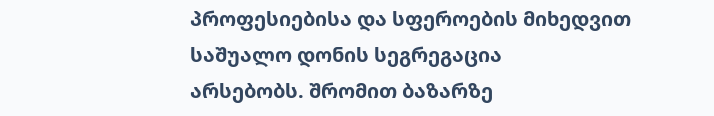პროფესიებისა და სფეროების მიხედვით საშუალო დონის სეგრეგაცია
არსებობს. შრომით ბაზარზე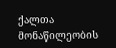ქალთა მონაწილეობის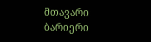მთავარი ბარიერი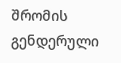შრომის
გენდერული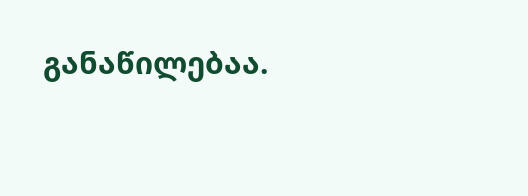განაწილებაა.